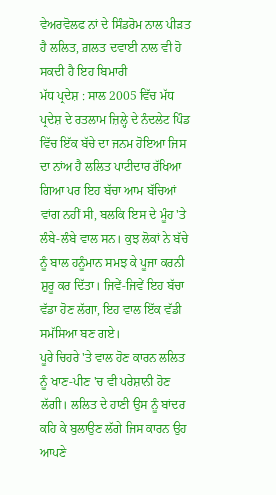ਵੇਅਰਵੋਲਫ ਨਾਂ ਦੇ ਸਿੰਡਰੋਮ ਨਾਲ ਪੀੜਤ ਹੈ ਲਲਿਤ, ਗ਼ਲਤ ਦਵਾਈ ਨਾਲ ਵੀ ਹੋ ਸਕਦੀ ਹੈ ਇਹ ਬਿਮਾਰੀ
ਮੱਧ ਪ੍ਰਦੇਸ਼ : ਸਾਲ 2005 ਵਿੱਚ ਮੱਧ ਪ੍ਰਦੇਸ਼ ਦੇ ਰਤਲਾਮ ਜ਼ਿਲ੍ਹੇ ਦੇ ਨੰਦਲੇਟ ਪਿੰਡ ਵਿੱਚ ਇੱਕ ਬੱਚੇ ਦਾ ਜਨਮ ਹੋਇਆ ਜਿਸ ਦਾ ਨਾਂਅ ਹੈ ਲਲਿਤ ਪਾਟੀਦਾਰ ਰੱਖਿਆ ਗਿਆ ਪਰ ਇਹ ਬੱਚਾ ਆਮ ਬੱਚਿਆਂ ਵਾਂਗ ਨਹੀਂ ਸੀ, ਬਲਕਿ ਇਸ ਦੇ ਮੂੰਹ 'ਤੇ ਲੰਬੇ-ਲੰਬੇ ਵਾਲ ਸਨ। ਕੁਝ ਲੋਕਾਂ ਨੇ ਬੱਚੇ ਨੂੰ ਬਾਲ ਹਨੂੰਮਾਨ ਸਮਝ ਕੇ ਪੂਜਾ ਕਰਨੀ ਸ਼ੁਰੂ ਕਰ ਦਿੱਤਾ। ਜਿਵੇਂ-ਜਿਵੇਂ ਇਹ ਬੱਚਾ ਵੱਡਾ ਹੋਣ ਲੱਗਾ, ਇਹ ਵਾਲ ਇੱਕ ਵੱਡੀ ਸਮੱਸਿਆ ਬਣ ਗਏ।
ਪੂਰੇ ਚਿਹਰੇ 'ਤੇ ਵਾਲ ਹੋਣ ਕਾਰਨ ਲਲਿਤ ਨੂੰ ਖਾਣ-ਪੀਣ 'ਚ ਵੀ ਪਰੇਸ਼ਾਨੀ ਹੋਣ ਲੱਗੀ। ਲਲਿਤ ਦੇ ਹਾਣੀ ਉਸ ਨੂੰ ਬਾਂਦਰ ਕਹਿ ਕੇ ਬੁਲਾਉਣ ਲੱਗੇ ਜਿਸ ਕਾਰਨ ਉਹ ਆਪਣੇ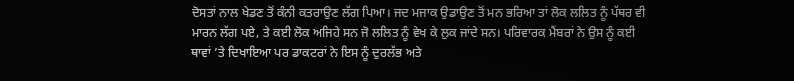ਦੋਸਤਾਂ ਨਾਲ ਖੇਡਣ ਤੋਂ ਕੰਨੀ ਕਤਰਾਉਣ ਲੱਗ ਪਿਆ। ਜਦ ਮਜਾਕ ਉਡਾਉਣ ਤੋਂ ਮਨ ਭਰਿਆ ਤਾਂ ਲੋਕ ਲਲਿਤ ਨੂੰ ਪੱਥਰ ਵੀ ਮਾਰਨ ਲੱਗ ਪਏ, ਤੇ ਕਈ ਲੋਕ ਅਜਿਹੇ ਸਨ ਜੋ ਲਲਿਤ ਨੂੰ ਵੇਖ ਕੇ ਲੁਕ ਜਾਂਦੇ ਸਨ। ਪਰਿਵਾਰਕ ਮੈਂਬਰਾਂ ਨੇ ਉਸ ਨੂੰ ਕਈ ਥਾਵਾਂ ’ਤੇ ਦਿਖਾਇਆ ਪਰ ਡਾਕਟਰਾਂ ਨੇ ਇਸ ਨੂੰ ਦੁਰਲੱਭ ਅਤੇ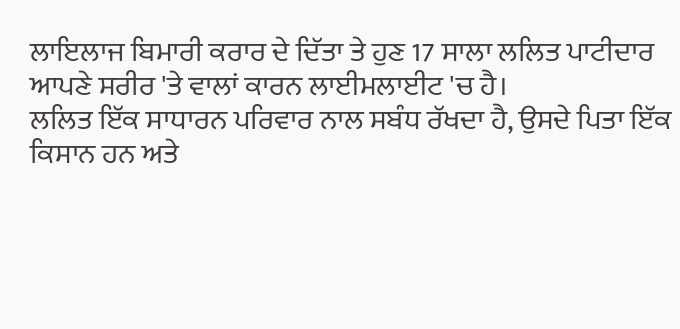ਲਾਇਲਾਜ ਬਿਮਾਰੀ ਕਰਾਰ ਦੇ ਦਿੱਤਾ ਤੇ ਹੁਣ 17 ਸਾਲਾ ਲਲਿਤ ਪਾਟੀਦਾਰ ਆਪਣੇ ਸਰੀਰ 'ਤੇ ਵਾਲਾਂ ਕਾਰਨ ਲਾਈਮਲਾਈਟ 'ਚ ਹੈ।
ਲਲਿਤ ਇੱਕ ਸਾਧਾਰਨ ਪਰਿਵਾਰ ਨਾਲ ਸਬੰਧ ਰੱਖਦਾ ਹੈ, ਉਸਦੇ ਪਿਤਾ ਇੱਕ ਕਿਸਾਨ ਹਨ ਅਤੇ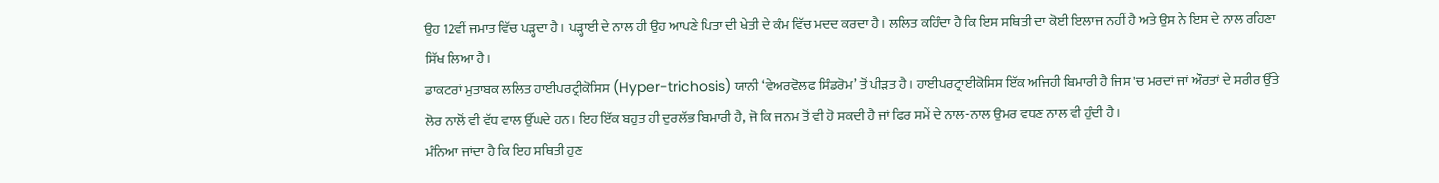ਉਹ 12ਵੀਂ ਜਮਾਤ ਵਿੱਚ ਪੜ੍ਹਦਾ ਹੈ। ਪੜ੍ਹਾਈ ਦੇ ਨਾਲ ਹੀ ਉਹ ਆਪਣੇ ਪਿਤਾ ਦੀ ਖੇਤੀ ਦੇ ਕੰਮ ਵਿੱਚ ਮਦਦ ਕਰਦਾ ਹੈ। ਲਲਿਤ ਕਹਿੰਦਾ ਹੈ ਕਿ ਇਸ ਸਥਿਤੀ ਦਾ ਕੋਈ ਇਲਾਜ ਨਹੀਂ ਹੈ ਅਤੇ ਉਸ ਨੇ ਇਸ ਦੇ ਨਾਲ ਰਹਿਣਾ ਸਿੱਖ ਲਿਆ ਹੈ।
ਡਾਕਟਰਾਂ ਮੁਤਾਬਕ ਲਲਿਤ ਹਾਈਪਰਟ੍ਰੀਕੋਸਿਸ (Hyper-trichosis) ਯਾਨੀ ‘ਵੇਅਰਵੋਲਫ ਸਿੰਡਰੋਮ’ ਤੋਂ ਪੀੜਤ ਹੈ। ਹਾਈਪਰਟ੍ਰਾਈਕੋਸਿਸ ਇੱਕ ਅਜਿਹੀ ਬਿਮਾਰੀ ਹੈ ਜਿਸ 'ਚ ਮਰਦਾਂ ਜਾਂ ਔਰਤਾਂ ਦੇ ਸਰੀਰ ਉੱਤੇ ਲੋਰ ਨਾਲੋਂ ਵੀ ਵੱਧ ਵਾਲ ਉੱਘਦੇ ਹਨ। ਇਹ ਇੱਕ ਬਹੁਤ ਹੀ ਦੁਰਲੱਭ ਬਿਮਾਰੀ ਹੈ, ਜੋ ਕਿ ਜਨਮ ਤੋਂ ਵੀ ਹੋ ਸਕਦੀ ਹੈ ਜਾਂ ਫਿਰ ਸਮੇਂ ਦੇ ਨਾਲ-ਨਾਲ ਉਮਰ ਵਧਣ ਨਾਲ ਵੀ ਹੁੰਦੀ ਹੈ।
ਮੰਨਿਆ ਜਾਂਦਾ ਹੈ ਕਿ ਇਹ ਸਥਿਤੀ ਹੁਣ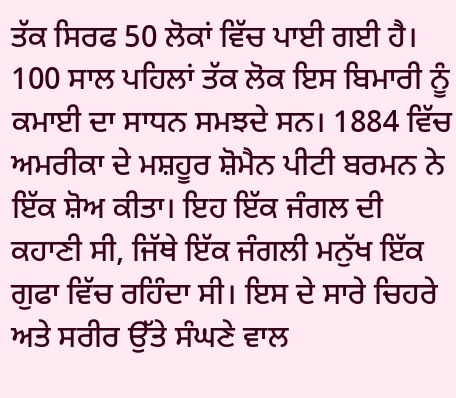ਤੱਕ ਸਿਰਫ 50 ਲੋਕਾਂ ਵਿੱਚ ਪਾਈ ਗਈ ਹੈ। 100 ਸਾਲ ਪਹਿਲਾਂ ਤੱਕ ਲੋਕ ਇਸ ਬਿਮਾਰੀ ਨੂੰ ਕਮਾਈ ਦਾ ਸਾਧਨ ਸਮਝਦੇ ਸਨ। 1884 ਵਿੱਚ ਅਮਰੀਕਾ ਦੇ ਮਸ਼ਹੂਰ ਸ਼ੋਮੈਨ ਪੀਟੀ ਬਰਮਨ ਨੇ ਇੱਕ ਸ਼ੋਅ ਕੀਤਾ। ਇਹ ਇੱਕ ਜੰਗਲ ਦੀ ਕਹਾਣੀ ਸੀ, ਜਿੱਥੇ ਇੱਕ ਜੰਗਲੀ ਮਨੁੱਖ ਇੱਕ ਗੁਫਾ ਵਿੱਚ ਰਹਿੰਦਾ ਸੀ। ਇਸ ਦੇ ਸਾਰੇ ਚਿਹਰੇ ਅਤੇ ਸਰੀਰ ਉੱਤੇ ਸੰਘਣੇ ਵਾਲ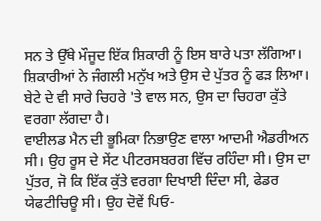ਸਨ ਤੇ ਉੱਥੇ ਮੌਜੂਦ ਇੱਕ ਸ਼ਿਕਾਰੀ ਨੂੰ ਇਸ ਬਾਰੇ ਪਤਾ ਲੱਗਿਆ।
ਸ਼ਿਕਾਰੀਆਂ ਨੇ ਜੰਗਲੀ ਮਨੁੱਖ ਅਤੇ ਉਸ ਦੇ ਪੁੱਤਰ ਨੂੰ ਫੜ ਲਿਆ। ਬੇਟੇ ਦੇ ਵੀ ਸਾਰੇ ਚਿਹਰੇ 'ਤੇ ਵਾਲ ਸਨ, ਉਸ ਦਾ ਚਿਹਰਾ ਕੁੱਤੇ ਵਰਗਾ ਲੱਗਦਾ ਹੈ।
ਵਾਈਲਡ ਮੈਨ ਦੀ ਭੂਮਿਕਾ ਨਿਭਾਉਣ ਵਾਲਾ ਆਦਮੀ ਐਡਰੀਅਨ ਸੀ। ਉਹ ਰੂਸ ਦੇ ਸੇਂਟ ਪੀਟਰਸਬਰਗ ਵਿੱਚ ਰਹਿੰਦਾ ਸੀ। ਉਸ ਦਾ ਪੁੱਤਰ, ਜੋ ਕਿ ਇੱਕ ਕੁੱਤੇ ਵਰਗਾ ਦਿਖਾਈ ਦਿੰਦਾ ਸੀ, ਫੇਡਰ ਯੇਫਟੀਚਿਊ ਸੀ। ਉਹ ਦੋਵੇਂ ਪਿਓ-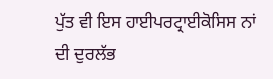ਪੁੱਤ ਵੀ ਇਸ ਹਾਈਪਰਟ੍ਰਾਈਕੋਸਿਸ ਨਾਂ ਦੀ ਦੁਰਲੱਭ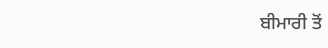ਬੀਮਾਰੀ ਤੋਂ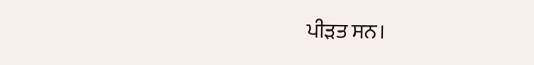ਪੀੜਤ ਸਨ।